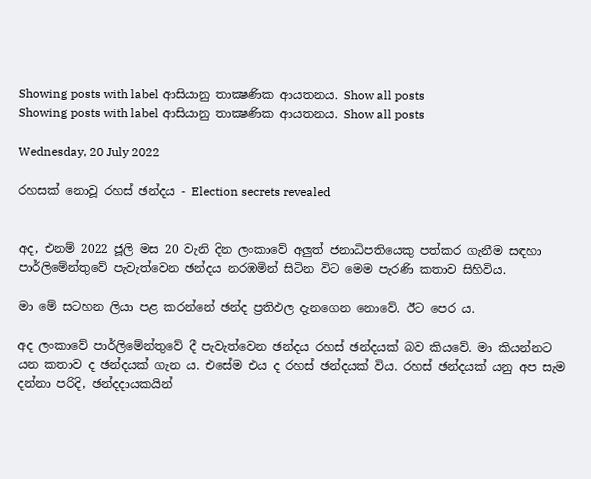Showing posts with label ආසියානු තාක්‍ෂණික ආයතනය. Show all posts
Showing posts with label ආසියානු තාක්‍ෂණික ආයතනය. Show all posts

Wednesday, 20 July 2022

රහසක් නොවූ රහස් ඡන්දය - Election secrets revealed


අද, එනම් 2022 ජූලි මස 20 වැනි දින ලංකාවේ අලුත් ජනාධිපතියෙකු පත්කර ගැනීම සඳහා පාර්ලිමේන්තුවේ පැවැත්වෙන ඡන්දය නරඹමින් සිටින විට මෙම පැරණි කතාව සිහිවිය.

මා මේ සටහන ලියා පළ කරන්නේ ඡන්ද ප්‍රතිඵල දැනගෙන නොවේ. ඊට පෙර ය.

අද ලංකාවේ පාර්ලිමේන්තුවේ දී පැවැත්වෙන ඡන්දය රහස් ඡන්දයක් බව කියවේ. මා කියන්නට යන කතාව ද ඡන්දයක් ගැන ය. එසේම එය ද රහස් ඡන්දයක් විය. රහස් ඡන්දයක් යනු අප සැම දන්නා පරිදි, ඡන්දදායකයින්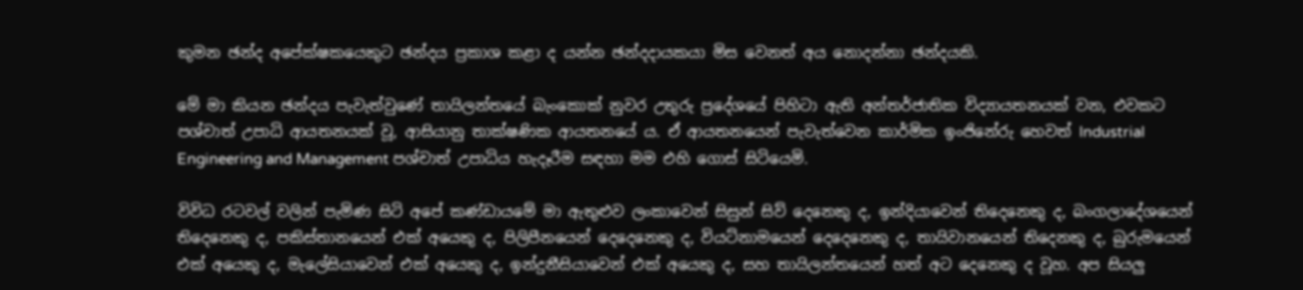කුමන ඡන්ද අපේක්ෂකයෙකුට ඡන්දය ප්‍රකාශ කළා ද යන්න ඡන්දදායකයා මිස වෙනත් අය නොදන්නා ඡන්දයකි.

මේ මා කියන ඡන්දය පැවැත්වුණේ තායිලන්තයේ බැංකොක් නුවර උතුරු ප්‍රදේශයේ පිහිටා ඇති අන්තර්ජාතික විද්‍යායතනයක් වන, එවකට පශ්චාත් උපාධි ආයතනයක් වූ, ආසියානු තාක්ෂණික ආයතනයේ ය. ඒ ආයතනයෙන් පැවැත්වෙන කාර්මික ඉංජිනේරු හෙවත් Industrial Engineering and Management පශ්චාත් උපාධිය හැදෑරීම සඳහා මම එහි ගොස් සිටියෙමි.

විවිධ රටවල් වලින් පැමිණ සිටි අපේ කණ්ඩායමේ මා ඇතුළුව ලංකාවෙන් සිසුන් සිව් දෙනෙකු ද, ඉන්දියාවෙන් තිදෙනෙකු ද, බංගලාදේශයෙන් තිදෙනෙකු ද, පකිස්තානයෙන් එක් අයෙකු ද, පිලිපීනයෙන් දෙදෙනෙකු ද, වියට්නාමයෙන් දෙදෙනෙකු ද, තායිවානයෙන් තිදෙනකු ද, බුරුමයෙන් එක් අයෙකු ද, මැලේසියාවෙන් එක් අයෙකු ද, ඉන්දුනීසියාවෙන් එක් අයෙකු ද, සහ තායිලන්තයෙන් හත් අට දෙනෙකු ද වූහ. අප සියලු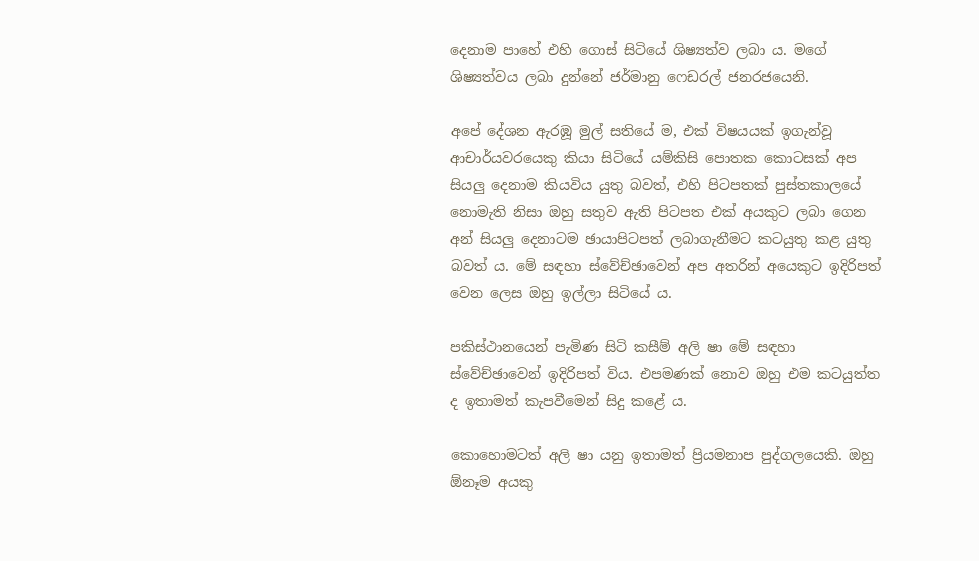දෙනාම පාහේ එහි ගොස් සිටියේ ශිෂ්‍යත්ව ලබා ය. මගේ ශිෂ්‍යත්වය ලබා දුන්නේ ජර්මානු ෆෙඩරල් ජනරජයෙනි.

අපේ දේශන ඇරඹූ මුල් සතියේ ම, එක් විෂයයක් ඉගැන්වූ ආචාර්යවරයෙකු කියා සිටියේ යම්කිසි පොතක කොටසක් අප සියලු දෙනාම කියවිය යුතු බවත්, එහි පිටපතක් පුස්තකාලයේ නොමැති නිසා ඔහු සතුව ඇති පිටපත එක් අයකුට ලබා ගෙන අන් සියලු දෙනාටම ඡායාපිටපත් ලබාගැනීමට කටයුතු කළ යුතු බවත් ය. මේ සඳහා ස්වේච්ඡාවෙන් අප අතරින් අයෙකුට ඉදිරිපත් වෙන ලෙස ඔහු ඉල්ලා සිටියේ ය.

පකිස්ථානයෙන් පැමිණ සිටි කසීම් අලි ෂා මේ සඳහා ස්වේච්ඡාවෙන් ඉදිරිපත් විය. එපමණක් නොව ඔහු එම කටයුත්ත ද ඉතාමත් කැපවීමෙන් සිදු කළේ ය.

කොහොමටත් අලි ෂා යනු ඉතාමත් ප්‍රියමනාප පුද්ගලයෙකි. ඔහු ඕනෑම අයකු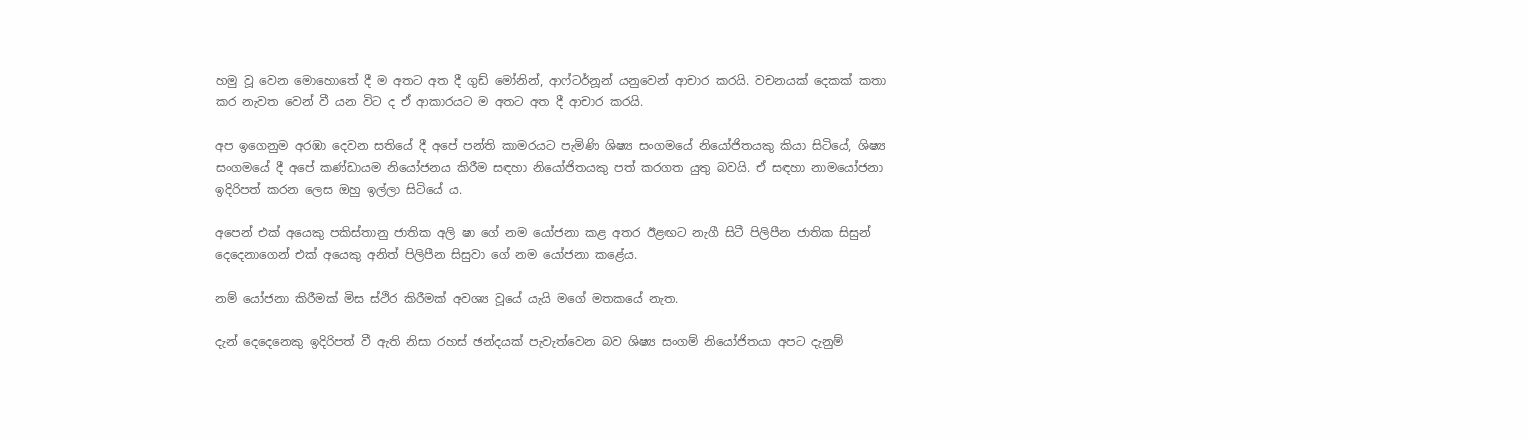හමු වූ වෙන මොහොතේ දී ම අතට අත දී ගුඩ් මෝනින්, ආෆ්ටර්නූන් යනුවෙන් ආචාර කරයි. වචනයක් දෙකක් කතා කර නැවත වෙන් වී යන විට ද ඒ ආකාරයට ම අතට අත දී ආචාර කරයි.

අප ඉගෙනුම අරඹා දෙවන සතියේ දී අපේ පන්ති කාමරයට පැමිණි ශිෂ්‍ය සංගමයේ නියෝජිතයකු කියා සිටියේ, ශිෂ්‍ය සංගමයේ දී අපේ කණ්ඩායම නියෝජනය කිරීම සඳහා නියෝජිතයකු පත් කරගත යුතු බවයි. ඒ සඳහා නාමයෝජනා ඉදිරිපත් කරන ලෙස ඔහු ඉල්ලා සිටියේ ය.

අපෙන් එක් අයෙකු පකිස්තානු ජාතික අලි ෂා ගේ නම යෝජනා කළ අතර ඊළඟට නැගී සිටී පිලිපීන ජාතික සිසුන් දෙදෙනාගෙන් එක් අයෙකු අනිත් පිලිපීන සිසුවා ගේ නම යෝජනා කළේය.

නම් යෝජනා කිරීමක් මිස ස්ථිර කිරීමක් අවශ්‍ය වූයේ යැයි මගේ මතකයේ නැත.

දැන් දෙදෙනෙකු ඉදිරිපත් වී ඇති නිසා රහස් ඡන්දයක් පැවැත්වෙන බව ශිෂ්‍ය සංගම් නියෝජිතයා අපට දැනුම්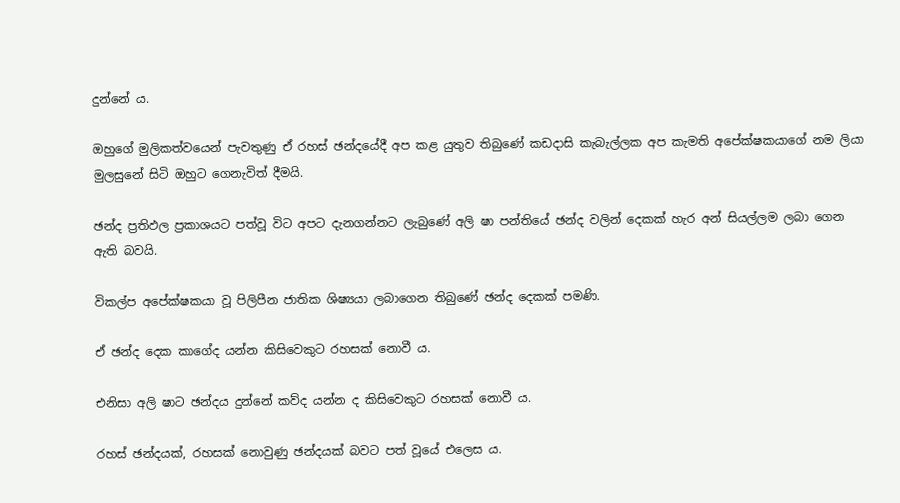දුන්නේ ය.

ඔහුගේ මුලිකත්වයෙන් පැවතුණු ඒ රහස් ඡන්දයේදී අප කළ යුතුව තිබුණේ කඩදාසි කැබැල්ලක අප කැමති අපේක්ෂකයාගේ නම ලියා මුලසුනේ සිටි ඔහුට ගෙනැවිත් දීමයි.

ඡන්ද ප්‍රතිඵල ප්‍රකාශයට පත්වූ විට අපට දැනගන්නට ලැබුණේ අලි ෂා පන්තියේ ඡන්ද වලින් දෙකක් හැර අන් සියල්ලම ලබා ගෙන ඇති බවයි.

විකල්ප අපේක්ෂකයා වූ පිලිපීන ජාතික ශිෂ්‍යයා ලබාගෙන තිබුණේ ඡන්ද දෙකක් පමණි.

ඒ ඡන්ද දෙක කාගේද යන්න කිසිවෙකුට රහසක් නොවී ය.

එනිසා අලි ෂාට ඡන්දය දුන්නේ කව්ද යන්න ද කිසිවෙකුට රහසක් නොවී ය.

රහස් ඡන්දයක්, රහසක් නොවුණු ඡන්දයක් බවට පත් වූයේ එලෙස ය.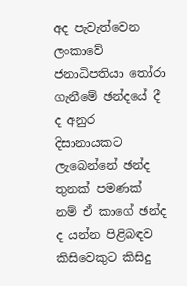අද පැවැත්වෙන ලංකාවේ ජනාධිපතියා තෝරා ගැනීමේ ඡන්දයේ දී ද අනුර දිසානායකට ලැබෙන්නේ ඡන්ද තුනක් පමණක් නම් ඒ කාගේ ඡන්ද ද යන්න පිළිබඳව කිසිවෙකුට කිසිදු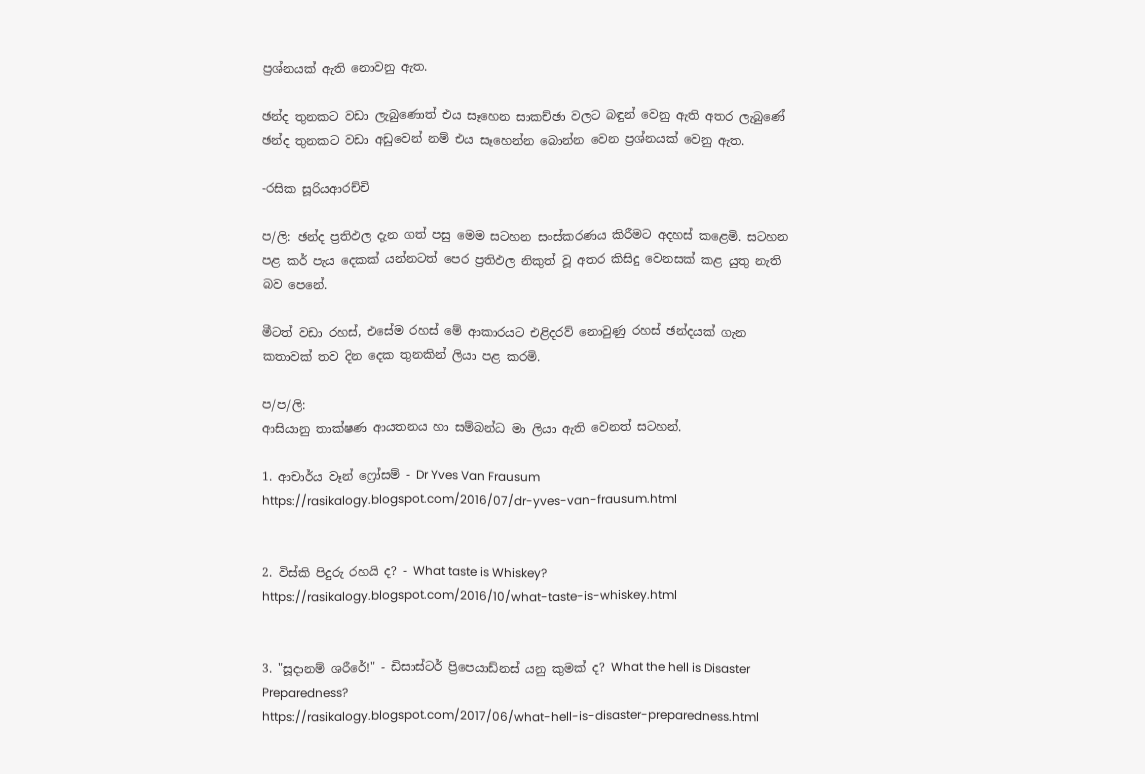ප්‍රශ්නයක් ඇති නොවනු ඇත.

ඡන්ද තුනකට වඩා ලැබුණොත් එය සෑහෙන සාකච්ඡා වලට බඳුන් වෙනු ඇති අතර ලැබුණේ ඡන්ද තුනකට වඩා අඩුවෙන් නම් එය සෑහෙන්න බොන්න වෙන ප්‍රශ්නයක් වෙනු ඇත.

-රසික සූරියආරච්චි

ප/ලි: ඡන්ද ප්‍රතිඵල දැන ගත් පසු මෙම සටහන සංස්කරණය කිරීමට අදහස් කළෙමි. සටහන පළ කර් පැය දෙකක් යන්නටත් පෙර ප්‍රතිඵල නිකුත් වූ අතර කිසිදු වෙනසක් කළ යුතු නැති බව පෙනේ.

මීටත් වඩා රහස්, එසේම රහස් මේ ආකාරයට එළිදරව් නොවුණු රහස් ඡන්දයක් ගැන කතාවක් තව දින දෙක තුනකින් ලියා පළ කරමි.

ප/ප/ලි:
ආසියානු තාක්ෂණ ආයතනය හා සම්බන්ධ මා ලියා ඇති වෙනත් සටහන්.

1. ආචාර්ය වෑන් ෆ්‍රෝසම් - Dr Yves Van Frausum
https://rasikalogy.blogspot.com/2016/07/dr-yves-van-frausum.html


2. විස්කි පිදුරු රහයි ද? - What taste is Whiskey?
https://rasikalogy.blogspot.com/2016/10/what-taste-is-whiskey.html


3. "සූදානම් ශරීරේ!" - ඩිසාස්ටර් ප්‍රිපෙයාඩ්නස් යනු කුමක් ද? What the hell is Disaster Preparedness?
https://rasikalogy.blogspot.com/2017/06/what-hell-is-disaster-preparedness.html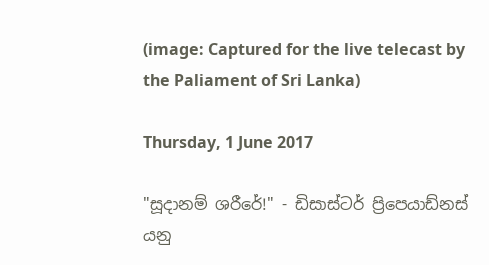(image: Captured for the live telecast by the Paliament of Sri Lanka)

Thursday, 1 June 2017

"සූදානම් ශරීරේ!" - ඩිසාස්ටර් ප්‍රිපෙයාඩ්නස් යනු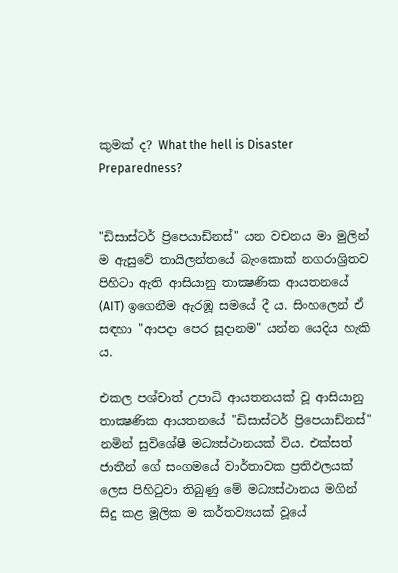කුමක් ද? What the hell is Disaster Preparedness?


"ඩිසාස්ටර් ප්‍රිපෙයාඩ්නස්" යන වචනය මා මුලින් ම ඇසුවේ තායිලන්තයේ බැංකොක් නගරාශ්‍රිතව පිහිටා ඇති ආසියානු තාක්‍ෂණික ආයතනයේ (AIT) ඉගෙනීම ඇරඹූ සමයේ දී ය. සිංහලෙන් ඒ සඳහා "ආපදා පෙර සූදානම" යන්න යෙදිය හැකි ය.

එකල පශ්චාත් උපාධි ආයතනයක් වූ ආසියානු තාක්‍ෂණික ආයතනයේ "ඩිසාස්ටර් ප්‍රිපෙයාඩ්නස්" නමින් සුවිශේෂී මධ්‍යස්ථානයක් විය. එක්සත් ජාතීන් ගේ සංගමයේ වාර්තාවක ප්‍රතිඵලයක් ලෙස පිහිටුවා තිබුණු මේ මධ්‍යස්ථානය මගින් සිදු කළ මූලික ම කර්තව්‍යයක් වූයේ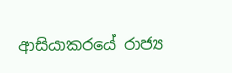ආසියාකරයේ රාජ්‍ය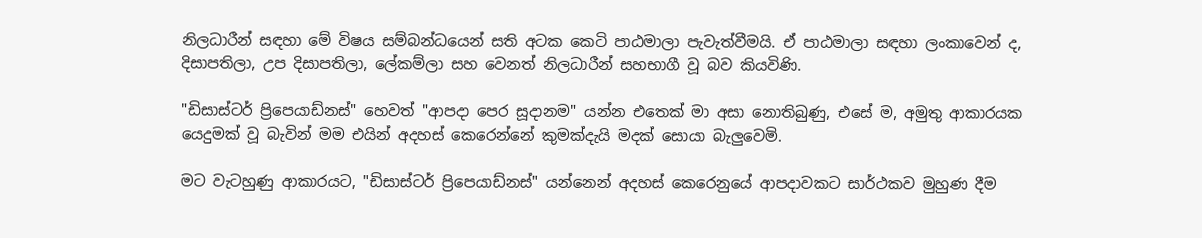නිලධාරීන් සඳහා මේ විෂය සම්බන්ධයෙන් සති අටක කෙටි පාඨමාලා පැවැත්වීමයි. ඒ පාඨමාලා සඳහා ලංකාවෙන් ද, දිසාපතිලා, උප දිසාපතිලා, ලේකම්ලා සහ වෙනත් නිලධාරීන් සහභාගී වූ බව කියවිණි.

"ඩිසාස්ටර් ප්‍රිපෙයාඩ්නස්" හෙවත් "ආපදා පෙර සූදානම" යන්න එතෙක් මා අසා නොතිබුණු, එසේ ම, අමුතු ආකාරයක යෙදුමක් වූ බැවින් මම එයින් අදහස් කෙරෙන්නේ කුමක්දැයි මදක් සොයා බැලුවෙමි.

මට වැටහුණු ආකාරයට, "ඩිසාස්ටර් ප්‍රිපෙයාඩ්නස්" යන්නෙන් අදහස් කෙරෙනුයේ ආපදාවකට සාර්ථකව මුහුණ දීම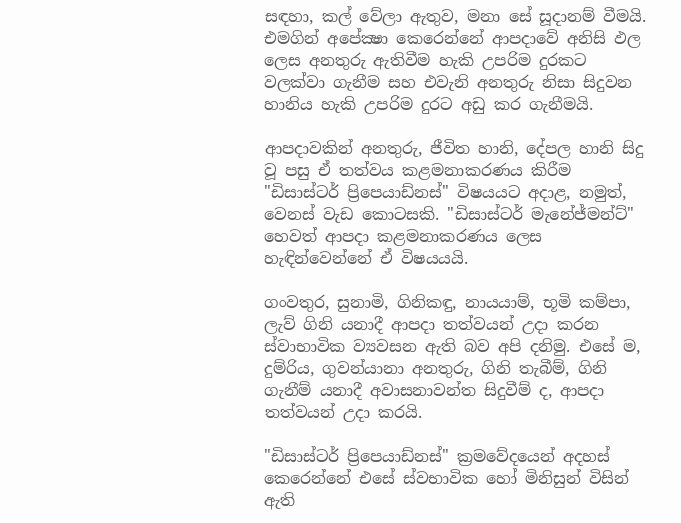සඳහා, කල් වේලා ඇතුව, මනා සේ සූදානම් වීමයි. එමගින් අපේක්‍ෂා කෙරෙන්නේ ආපදාවේ අනිසි ඵල ලෙස අනතුරු ඇතිවීම හැකි උපරිම දුරකට වලක්වා ගැනීම සහ එවැනි අනතුරු නිසා සිදුවන හානිය හැකි උපරිම දුරට අඩු කර ගැනීමයි.

ආපදාවකින් අනතුරු, ජීවිත හානි, දේපල හානි සිදු වූ පසු ඒ තත්වය කළමනාකරණය කිරීම "ඩිසාස්ටර් ප්‍රිපෙයාඩ්නස්" විෂයයට අදාළ, නමුත්, වෙනස් වැඩ කොටසකි. "ඩිසාස්ටර් මැනේජ්මන්ට්" හෙවත් ආපදා කළමනාකරණය ලෙස හැඳින්වෙන්නේ ඒ විෂයයයි.

ගංවතුර, සුනාමි, ගිනිකඳු, නායයාම්, භූමි කම්පා, ලැව් ගිනි යනාදී ආපදා තත්වයන් උදා කරන ස්වාභාවික ව්‍යවසන ඇති බව අපි දනිමු. එසේ ම, දුම්රිය, ගුවන්යානා අනතුරු, ගිනි තැබීම්, ගිනි ගැනීම් යනාදී අවාසනාවන්ත සිදුවීම් ද, ආපදා තත්වයන් උදා කරයි.

"ඩිසාස්ටර් ප්‍රිපෙයාඩ්නස්" ක්‍රමවේදයෙන් අදහස් කෙරෙන්නේ එසේ ස්වභාවික හෝ මිනිසුන් විසින් ඇති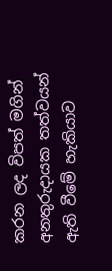කරන ලද විපත් මගින් අනතුරුදායක තත්වයන් ඇති වීමේ හැකියාව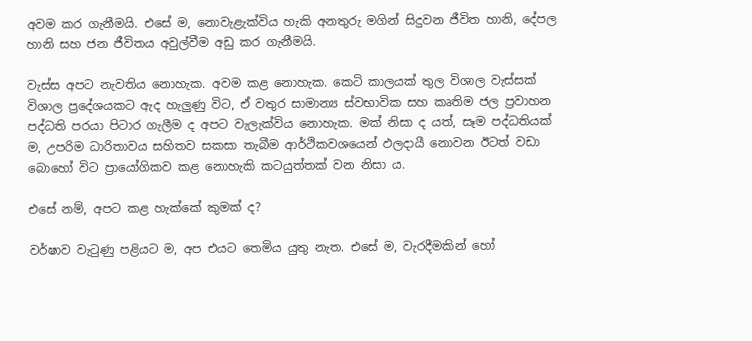අවම කර ගැනීමයි. එසේ ම, නොවැළැක්විය හැකි අනතුරු මගින් සිදුවන ජීවිත හානි, දේපල හානි සහ ජන ජීවිතය අවුල්වීම අඩු කර ගැනීමයි.

වැස්ස අපට නැවතිය නොහැක. අවම කළ නොහැක. කෙටි කාලයක් තුල විශාල වැස්සක් විශාල ප්‍රදේශයකට ඇද හැලුණු විට, ඒ වතුර සාමාන්‍ය ස්වභාවික සහ කෘතිම ජල ප්‍රවාහන පද්ධති පරයා පිටාර ගැලීම ද අපට වැලැක්විය නොහැක. මක් නිසා ද යත්, සෑම පද්ධතියක් ම, උපරිම ධාරිතාවය සහිතව සකසා තැබීම ආර්ථිකවශයෙන් ඵලදායී නොවන ඊටත් වඩා බොහෝ විට ප්‍රායෝගිකව කළ නොහැකි කටයුත්තක් වන නිසා ය.

එසේ නම්, අපට කළ හැක්කේ කුමක් ද?

වර්ෂාව වැටුණු පළියට ම, අප එයට තෙමිය යුතු නැත. එසේ ම, වැරදීමකින් හෝ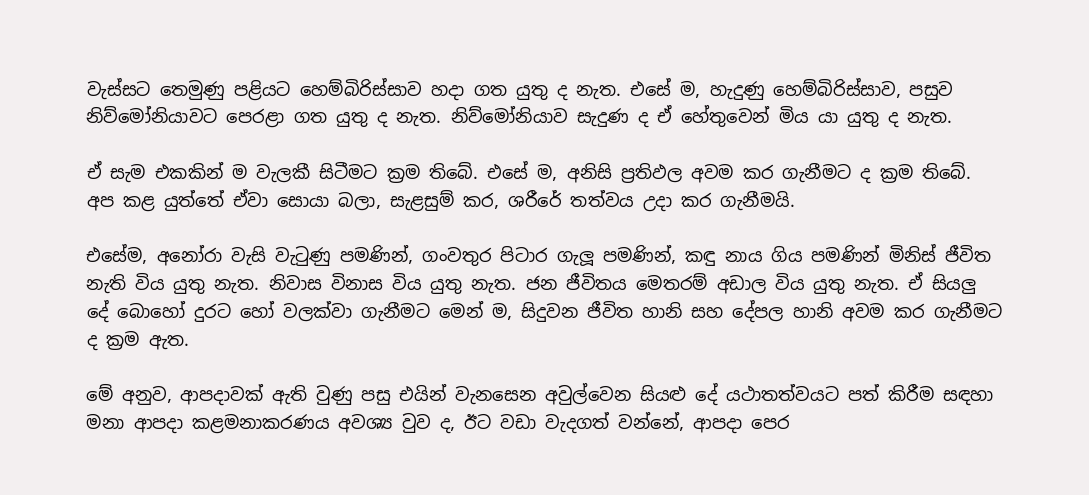වැස්සට තෙමුණු පළියට හෙම්බිරිස්සාව හදා ගත යුතු ද නැත. එසේ ම, හැදුණු හෙම්බිරිස්සාව, පසුව නිව්මෝනියාවට පෙරළා ගත යුතු ද නැත. නිව්මෝනියාව සැදුණ ද ඒ හේතුවෙන් මිය යා යුතු ද නැත.

ඒ සැම එකකින් ම වැලකී සිටීමට ක්‍රම තිබේ. එසේ ම, අනිසි ප්‍රතිඵල අවම කර ගැනීමට ද ක්‍රම තිබේ. අප කළ යුත්තේ ඒවා සොයා බලා, සැළසුම් කර, ශරීරේ තත්වය උදා කර ගැනීමයි.

එසේම, අනෝරා වැසි වැටුණු පමණින්, ගංවතුර පිටාර ගැලූ පමණින්, කඳු නාය ගිය පමණින් මිනිස් ජීවිත නැති විය යුතු නැත. නිවාස විනාස විය යුතු නැත. ජන ජීවිතය මෙතරම් අඩාල විය යුතු නැත. ඒ සියලු දේ බොහෝ දුරට හෝ වලක්වා ගැනීමට මෙන් ම, සිදුවන ජීවිත හානි සහ දේපල හානි අවම කර ගැනීමට ද ක්‍රම ඇත.

මේ අනුව, ආපදාවක් ඇති වුණු පසු එයින් වැනසෙන අවුල්වෙන සියළු දේ යථාතත්වයට පත් කිරීම සඳහා මනා ආපදා කළමනාකරණය අවශ්‍ය වුව ද, ඊට වඩා වැදගත් වන්නේ, ආපදා පෙර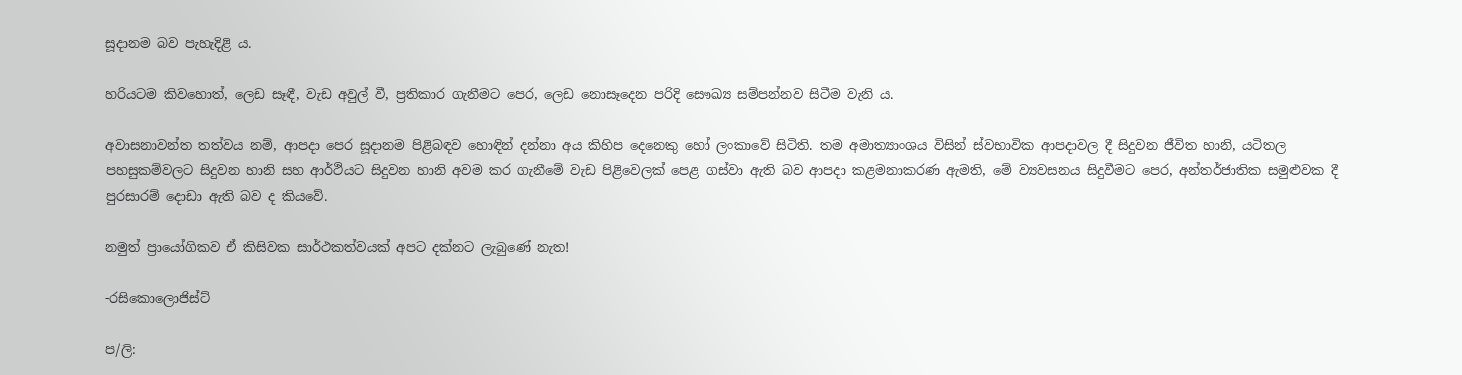සූදානම බව පැහැදිළි ය.

හරියටම කිවහොත්, ලෙඩ සෑඳී, වැඩ අවුල් වී, ප්‍රතිකාර ගැනීමට පෙර, ලෙඩ නොසෑදෙන පරිදි සෞඛ්‍ය සම්පන්නව සිටීම වැනි ය.

අවාසනාවන්ත තත්වය නම්, ආපදා පෙර සූදානම පිළිබඳව හොඳින් දන්නා අය කිහිප දෙනෙකු හෝ ලංකාවේ සිටිති. තම අමාත්‍යාංශය විසින් ස්වභාවික ආපදාවල දී සිදුවන ජීවිත හානි, යටිතල පහසුකම්වලට සිදුවන හානි සහ ආර්ථියට සිදුවන හානි අවම කර ගැනීමේ වැඩ පිළිවෙලක් පෙළ ගස්වා ඇති බව ආපදා කළමනාකරණ ඇමති, මේ ව්‍යවසනය සිදුවීමට පෙර, අන්තර්ජාතික සමුළුවක දී පුරසාරම් දොඩා ඇති බව ද කියවේ.

නමුත් ප්‍රායෝගිකව ඒ කිසිවක සාර්ථකත්වයක් අපට දක්නට ලැබුණේ නැත!

-රසිකොලොජිස්ට්

ප/ලි: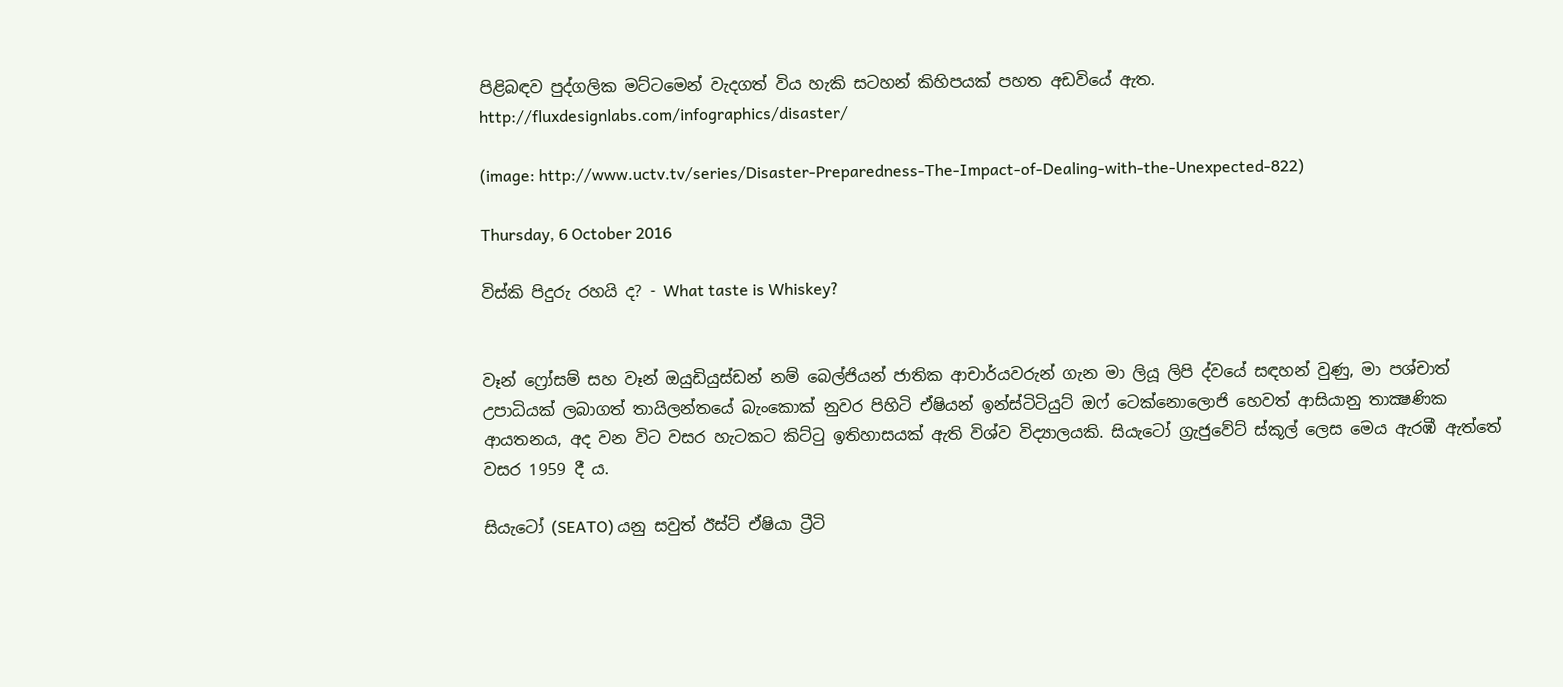පිළිබඳව පුද්ගලික මට්ටමෙන් වැදගත් විය හැකි සටහන් කිහිපයක් පහත අඩවියේ ඇත.
http://fluxdesignlabs.com/infographics/disaster/

(image: http://www.uctv.tv/series/Disaster-Preparedness-The-Impact-of-Dealing-with-the-Unexpected-822)

Thursday, 6 October 2016

විස්කි පිදුරු රහයි ද? - What taste is Whiskey?


වෑන් ෆ්‍රෝසම් සහ වෑන් ඔයුඩියුස්ඩන් නම් බෙල්ජියන් ජාතික ආචාර්යවරුන් ගැන මා ලියූ ලිපි ද්වයේ සඳහන් වුණු, මා පශ්චාත් උපාධියක් ලබාගත් තායිලන්තයේ බැංකොක් නුවර පිහිටි ඒෂියන් ඉන්ස්ටිටියුට් ඔෆ් ටෙක්නොලොජි හෙවත් ආසියානු තාක්‍ෂණික ආයතනය, අද වන විට වසර හැටකට කිට්ටු ඉතිහාසයක් ඇති විශ්ව විද්‍යාලයකි. සියැටෝ ග්‍රැජුවේට් ස්කූල් ලෙස මෙය ඇරඹී ඇත්තේ වසර 1959 දී ය.

සියැටෝ (SEATO) යනු සවුත් ඊස්ට් ඒෂියා ට්‍රීටි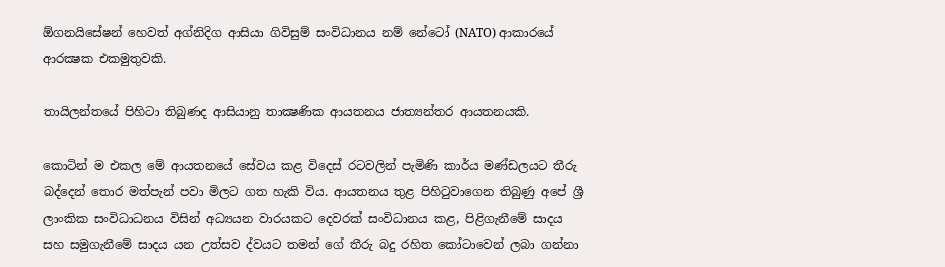ඕගනයිසේෂන් හෙවත් අග්නිදිග ආසියා ගිවිසුම් සංවිධානය නම් නේටෝ (NATO) ආකාරයේ ආරක්‍ෂක එකමුතුවකි.

තායිලන්තයේ පිහිටා තිබුණද ආසියානු තාක්‍ෂණික ආයතනය ජාත්‍යන්තර ආයතනයකි.

කොටින් ම එකල මේ ආයතනයේ සේවය කළ විදෙස් රටවලින් පැමිණි කාර්ය මණ්ඩලයට තීරු බද්දෙන් තොර මත්පැන් පවා මිලට ගත හැකි විය. ආයතනය තුළ පිහිටුවාගෙන තිබුණු අපේ ශ්‍රී ලාංකික සංවිධාධනය විසින් අධ්‍යයන වාරයකට දෙවරක් සංවිධානය කළ, පිළිගැනීමේ සාදය සහ සමුගැනීමේ සාදය යන උත්සව ද්වයට තමන් ගේ තීරු බදු රහිත කෝටාවෙන් ලබා ගන්නා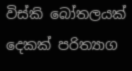විස්කි බෝතලයක් දෙකක් පරිත්‍යාග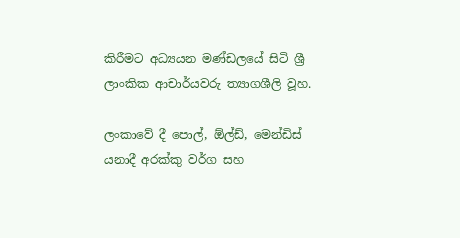කිරීමට අධ්‍යයන මණ්ඩලයේ සිටි ශ්‍රී ලාංකික ආචාර්යවරු ත්‍යාගශීලි වූහ.

ලංකාවේ දී පොල්, ඕල්ඩ්, මෙන්ඩිස් යනාදී අරක්කු වර්ග සහ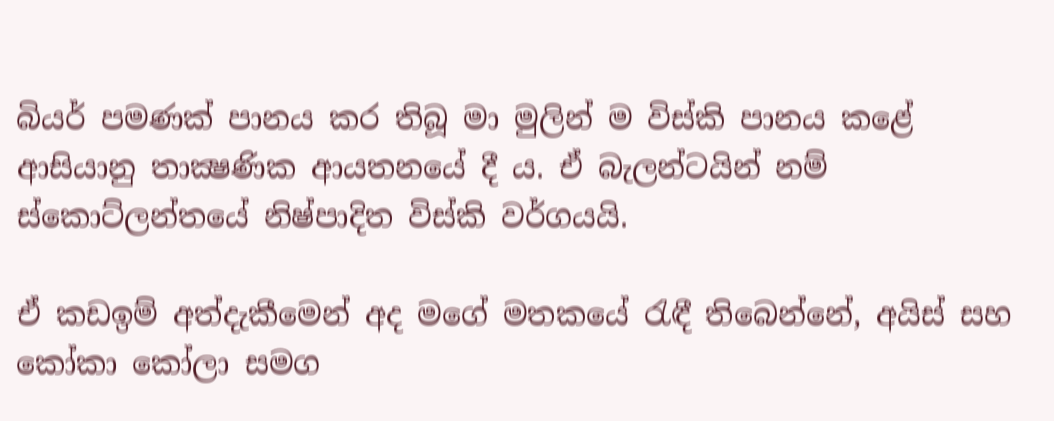බියර් පමණක් පානය කර තිබූ මා මුලින් ම විස්කි පානය කළේ ආසියානු තාක්‍ෂණික ආයතනයේ දී ය. ඒ බැලන්ටයින් නම් ස්කොට්ලන්තයේ නිෂ්පාදිත විස්කි වර්ගයයි.

ඒ කඩඉම් අත්දැකීමෙන් අද මගේ මතකයේ රැඳී තිබෙන්නේ, අයිස් සහ කෝකා කෝලා සමග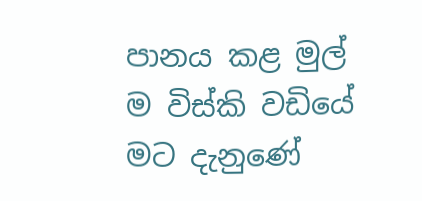පානය කළ මුල් ම විස්කි වඩියේ මට දැනුණේ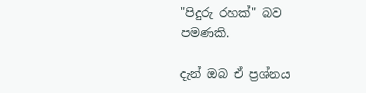"පිදුරු රහක්" බව පමණකි.

දැන් ඔබ ඒ ප්‍රශ්නය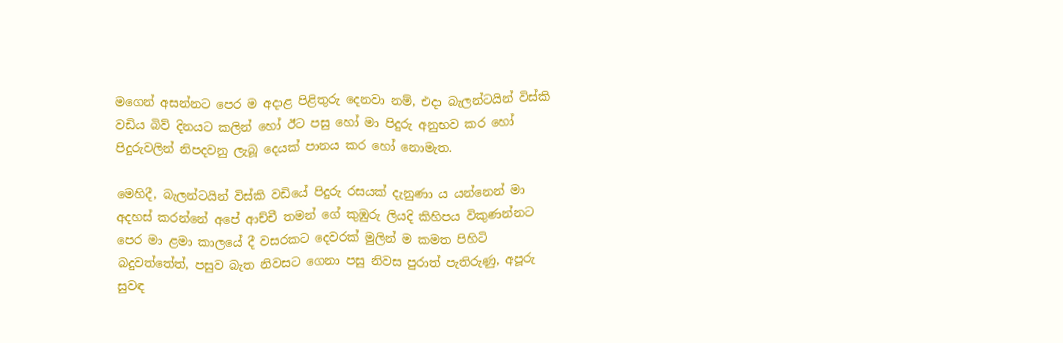මගෙන් අසන්නට පෙර ම අදාළ පිළිතුරු දෙනවා නම්, එදා බැලන්ටයින් විස්කි වඩිය බිව් දිනයට කලින් හෝ ඊට පසු හෝ මා පිදුරු අනුභව කර හෝ පිදුරුවලින් නිපදවනු ලැබූ දෙයක් පානය කර හෝ නොමැත.

මෙහිදී, බැලන්ටයින් විස්කි වඩියේ පිදුරු රසයක් දැනුණා ය යන්නෙන් මා අදහස් කරන්නේ අපේ ආච්චී තමන් ගේ කුඹුරු ලියදි කිහිපය විකුණන්නට පෙර මා ළමා කාලයේ දී වසරකට දෙවරක් මුලින් ම කමත පිහිටි බදුවත්තේත්, පසුව බැත නිවසට ගෙනා පසු නිවස පුරාත් පැතිරුණු, අපූරු සුවඳ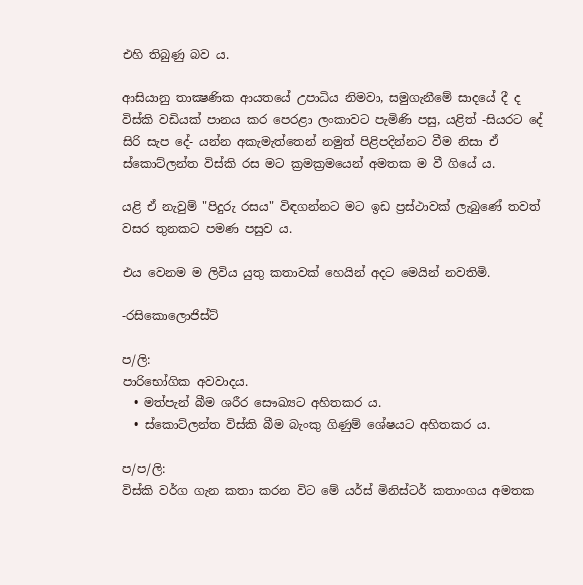එහි තිබුණු බව ය.

ආසියානු තාක්‍ෂණික ආයතයේ උපාධිය නිමවා, සමුගැනීමේ සාදයේ දී ද විස්කි වඩියක් පානය කර පෙරළා ලංකාවට පැමිණි පසු, යළිත් -සියරට දේ සිරි සැප දේ- යන්න අකැමැත්තෙන් නමුත් පිළිපදින්නට වීම නිසා ඒ ස්කොට්ලන්ත විස්කි රස මට ක්‍රමක්‍රමයෙන් අමතක ම වී ගියේ ය.

යළි ඒ නැවුම් "පිදුරු රසය" විඳගන්නට මට ඉඩ ප්‍රස්ථාවක් ලැබුණේ තවත් වසර තුනකට පමණ පසුව ය.

එය වෙනම ම ලිවිය යුතු කතාවක් හෙයින් අදට මෙයින් නවතිමි.

-රසිකොලොජිස්ට්

ප/ලි:
පාරිභෝගික අවවාදය.
  • මත්පැන් බීම ශරීර සෞඛ්‍යට අහිතකර ය.
  • ස්කොට්ලන්ත විස්කි බීම බැංකු ගිණුම් ශේෂයට අහිතකර ය.

ප/ප/ලි:
විස්කි වර්ග ගැන කතා කරන විට මේ යර්ස් මිනිස්ටර් කතාංගය අමතක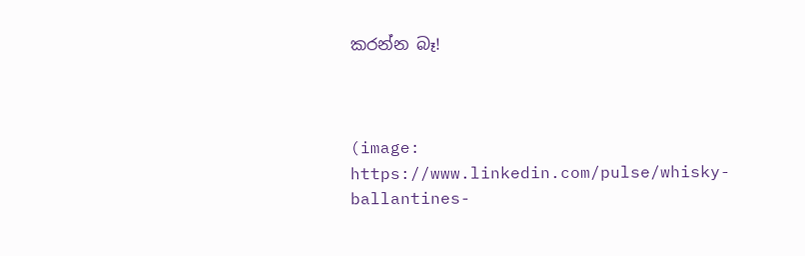කරන්න බෑ!



(image: https://www.linkedin.com/pulse/whisky-ballantines-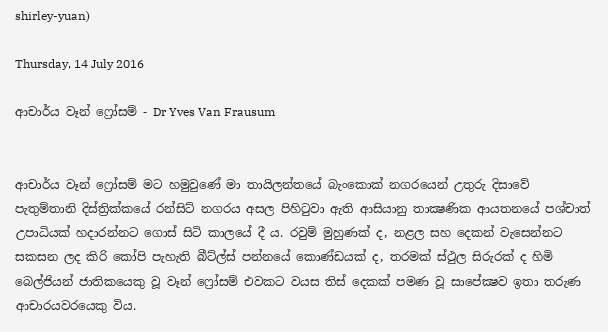shirley-yuan)

Thursday, 14 July 2016

ආචාර්ය වෑන් ෆ්‍රෝසම් - Dr Yves Van Frausum


ආචාර්ය වෑන් ෆ්‍රෝසම් මට හමුවුණේ මා තායිලන්තයේ බැංකොක් නගරයෙන් උතුරු දිසාවේ පැතුම්තානි දිස්ත්‍රික්කයේ රන්සිට් නගරය අසල පිහිටුවා ඇති ආසියානු තාක්‍ෂණික ආයතනයේ පශ්චාත් උපාධියක් හදාරන්නට ගොස් සිටි කාලයේ දී ය. රවුම් මුහුණක් ද, නළල සහ දෙකන් වැසෙන්නට සකසන ලද කිරි කෝපි පැහැති බීට්ල්ස් පන්නයේ කොණ්ඩයක් ද, තරමක් ස්ථුල සිරුරක් ද හිමි බෙල්ජියන් ජාතිකයෙකු වූ වෑන් ෆ්‍රෝසම් එවකට වයස තිස් දෙකක් පමණ වූ සාපේක්‍ෂව ඉතා තරුණ ආචාරයවරයෙකු විය.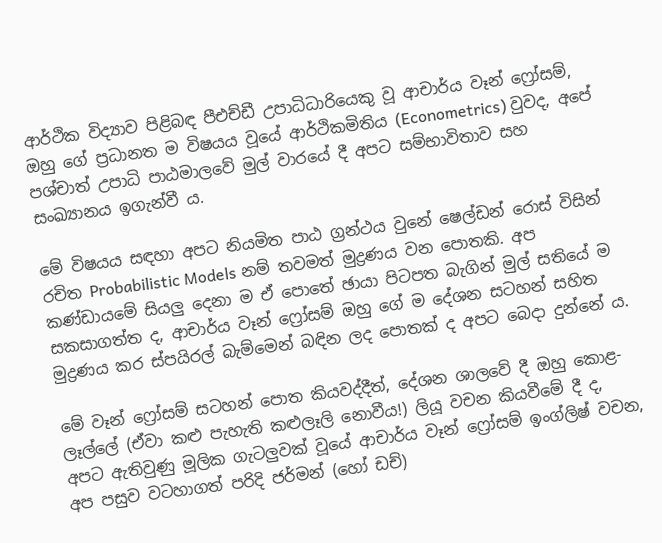ආර්ථික විද්‍යාව පිළිබඳ පීඑච්ඩී උපාධිධාරියෙකු වූ ආචාර්ය වෑන් ෆ්‍රෝසම්, ඔහු ගේ ප්‍රධානත ම විෂයය වූයේ ආර්ථිකමිතිය (Econometrics) වුවද, අපේ පශ්චාත් උපාධි පාඨමාලවේ මුල් වාරයේ දී අපට සම්භාවිතාව සහ සංඛ්‍යානය ඉගැන්වී ය.

මේ විෂයය සඳහා අපට නියමිත පාඨ ග්‍රන්ථය වුනේ ෂෙල්ඩන් රොස් විසින් රචිත Probabilistic Models නම් තවමත් මුද්‍රණය වන පොතකි. අප කණ්ඩායමේ සියලු දෙනා ම ඒ පොතේ ඡායා පිටපත බැගින් මුල් සතියේ ම සකසාගත්ත ද, ආචාර්ය වෑන් ෆ්‍රෝසම් ඔහු ගේ ම දේශන සටහන් සහිත මුද්‍රණය කර ස්පයිරල් බැම්මෙන් බඳින ලද පොතක් ද අපට බෙදා දුන්නේ ය.

මේ වෑන් ෆ්‍රෝසම් සටහන් පොත කියවද්දීත්, දේශන ශාලවේ දී ඔහු කොළ-ලෑල්ලේ (ඒවා කළු පැහැති කළුලෑලි නොවීය!) ලියූ වචන කියවීමේ දී ද, අපට ඇතිවුණු මූලික ගැටලුවක් වූයේ ආචාර්ය වෑන් ෆ්‍රෝසම් ඉංග්ලිෂ් වචන, අප පසුව වටහාගත් පරිදි ජර්මන් (හෝ ඩච්)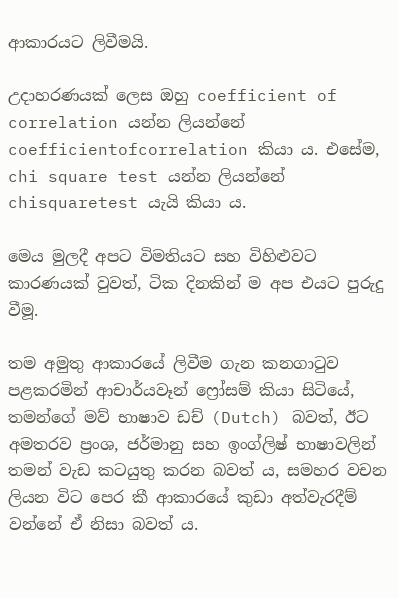ආකාරයට ලිවීමයි.

උදාහරණයක් ලෙස ඔහු coefficient of correlation යන්න ලියන්නේ coefficientofcorrelation කියා ය. එසේම, chi square test යන්න ලියන්නේ chisquaretest යැයි කියා ය.

මෙය මුලදී අපට විමතියට සහ විහිළුවට කාරණයක් වුවත්, ටික දිනකින් ම අප එයට පුරුදු වීමූ.

තම අමුතු ආකාරයේ ලිවීම ගැන කනගාටුව පළකරමින් ආචාර්යවෑන් ෆ්‍රෝසම් කියා සිටියේ, තමන්ගේ මව් භාෂාව ඩච් (Dutch) බවත්, ඊට අමතරව ප්‍රංශ, ජර්මානු සහ ඉංග්ලිෂ් භාෂාවලින් තමන් වැඩ කටයුතු කරන බවත් ය, සමහර වචන ලියන විට පෙර කී ආකාරයේ කුඩා අත්වැරදීම් වන්නේ ඒ නිසා බවත් ය.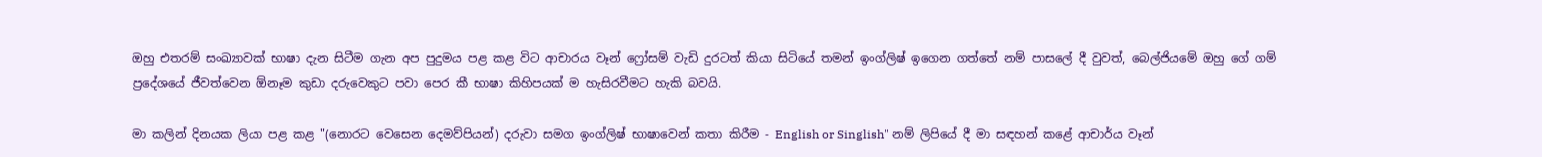ඔහු එතරම් සංඛ්‍යාවක් භාෂා දැන සිටීම ගැන අප පුදුමය පළ කළ විට ආචාරය වෑන් ෆ්‍රෝසම් වැඩි දුරටත් කියා සිටියේ තමන් ඉංග්ලිෂ් ඉගෙන ගත්තේ නම් පාසලේ දී වුවත්, බෙල්ජියමේ ඔහු ගේ ගම් ප්‍රදේශයේ ජීවත්වෙන ඕනෑම කුඩා දරුවෙකුට පවා පෙර කී භාෂා කිහිපයක් ම හැසිරවීමට හැකි බවයි.

මා කලින් දිනයක ලියා පළ කළ "(නොරට වෙසෙන දෙමව්පියන්) දරුවා සමග ඉංග්ලිෂ් භාෂාවෙන් කතා කිරීම - English or Singlish" නම් ලිපියේ දී මා සඳහන් කළේ ආචාර්ය වෑන්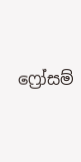ෆ්‍රෝසම්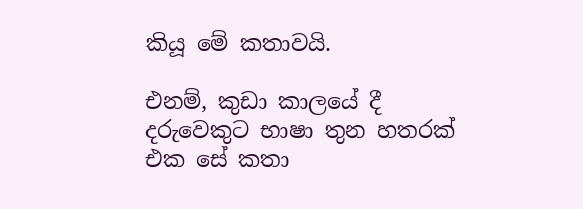කියූ මේ කතාවයි.

එනම්, කුඩා කාලයේ දී දරුවෙකුට භාෂා තුන හතරක් එක සේ කතා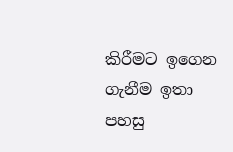කිරීමට ඉගෙන ගැනීම ඉතා පහසු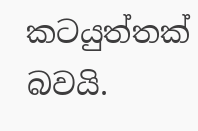කටයුත්තක් බවයි.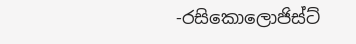-රසිකොලොජිස්ට්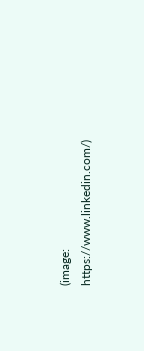(image: https://www.linkedin.com/)